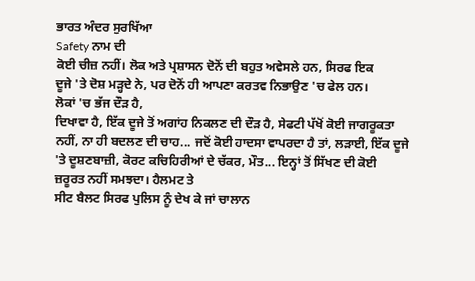ਭਾਰਤ ਅੰਦਰ ਸੁਰਖਿੱਆ
Safety ਨਾਮ ਦੀ
ਕੋਈ ਚੀਜ਼ ਨਹੀਂ। ਲੋਕ ਅਤੇ ਪ੍ਰਸ਼ਾਸਨ ਦੋਨੋਂ ਦੀ ਬਹੁਤ ਅਵੇਸਲੇ ਹਨ, ਸਿਰਫ ਇਕ
ਦੂਜੇ 'ਤੇ ਦੋਸ਼ ਮੜ੍ਹਦੇ ਨੇ, ਪਰ ਦੋਨੋਂ ਹੀ ਆਪਣਾ ਕਰਤਵ ਨਿਭਾਉਣ 'ਚ ਫੇਲ ਹਨ।
ਲੋਕਾਂ 'ਚ ਭੱਜ ਦੌੜ ਹੈ,
ਦਿਖਾਵਾ ਹੈ, ਇੱਕ ਦੂਜੇ ਤੋਂ ਅਗਾਂਹ ਨਿਕਲਣ ਦੀ ਦੌੜ ਹੈ, ਸੇਫਟੀ ਪੱਖੋਂ ਕੋਈ ਜਾਗਰੂਕਤਾ
ਨਹੀਂ, ਨਾ ਹੀ ਬਦਲਣ ਦੀ ਚਾਹ... ਜਦੋਂ ਕੋਈ ਹਾਦਸਾ ਵਾਪਰਦਾ ਹੈ ਤਾਂ, ਲੜਾਈ, ਇੱਕ ਦੂਜੇ
'ਤੇ ਦੂਸ਼ਣਬਾਜ਼ੀ, ਕੋਰਟ ਕਚਿਹਿਰੀਆਂ ਦੇ ਚੱਕਰ, ਮੌਤ... ਇਨ੍ਹਾਂ ਤੋਂ ਸਿੱਖਣ ਦੀ ਕੋਈ
ਜ਼ਰੂਰਤ ਨਹੀਂ ਸਮਝਦਾ। ਹੈਲਮਟ ਤੇ
ਸੀਟ ਬੈਲਟ ਸਿਰਫ ਪੁਲਿਸ ਨੂੰ ਦੇਖ ਕੇ ਜਾਂ ਚਾਲਾਨ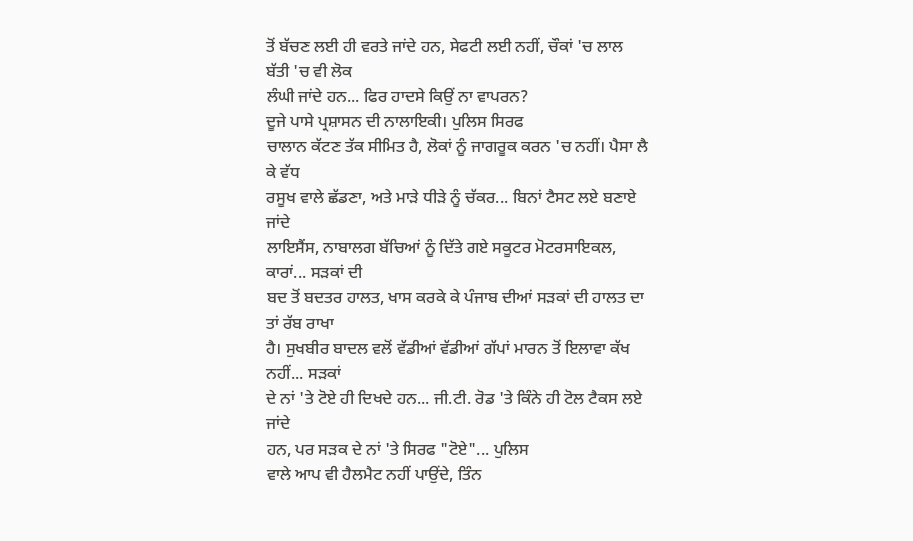ਤੋਂ ਬੱਚਣ ਲਈ ਹੀ ਵਰਤੇ ਜਾਂਦੇ ਹਨ, ਸੇਫਟੀ ਲਈ ਨਹੀਂ, ਚੌਕਾਂ 'ਚ ਲਾਲ ਬੱਤੀ 'ਚ ਵੀ ਲੋਕ
ਲੰਘੀ ਜਾਂਦੇ ਹਨ... ਫਿਰ ਹਾਦਸੇ ਕਿਉਂ ਨਾ ਵਾਪਰਨ?
ਦੂਜੇ ਪਾਸੇ ਪ੍ਰਸ਼ਾਸਨ ਦੀ ਨਾਲਾਇਕੀ। ਪੁਲਿਸ ਸਿਰਫ
ਚਾਲਾਨ ਕੱਟਣ ਤੱਕ ਸੀਮਿਤ ਹੈ, ਲੋਕਾਂ ਨੂੰ ਜਾਗਰੂਕ ਕਰਨ 'ਚ ਨਹੀਂ। ਪੈਸਾ ਲੈ ਕੇ ਵੱਧ
ਰਸੂਖ ਵਾਲੇ ਛੱਡਣਾ, ਅਤੇ ਮਾੜੇ ਧੀੜੇ ਨੂੰ ਚੱਕਰ... ਬਿਨਾਂ ਟੈਸਟ ਲਏ ਬਣਾਏ ਜਾਂਦੇ
ਲਾਇਸੈਂਸ, ਨਾਬਾਲਗ ਬੱਚਿਆਂ ਨੂੰ ਦਿੱਤੇ ਗਏ ਸਕੂਟਰ ਮੋਟਰਸਾਇਕਲ, ਕਾਰਾਂ... ਸੜਕਾਂ ਦੀ
ਬਦ ਤੋਂ ਬਦਤਰ ਹਾਲਤ, ਖਾਸ ਕਰਕੇ ਕੇ ਪੰਜਾਬ ਦੀਆਂ ਸੜਕਾਂ ਦੀ ਹਾਲਤ ਦਾ ਤਾਂ ਰੱਬ ਰਾਖਾ
ਹੈ। ਸੁਖਬੀਰ ਬਾਦਲ ਵਲੋਂ ਵੱਡੀਆਂ ਵੱਡੀਆਂ ਗੱਪਾਂ ਮਾਰਨ ਤੋਂ ਇਲਾਵਾ ਕੱਖ ਨਹੀਂ... ਸੜਕਾਂ
ਦੇ ਨਾਂ 'ਤੇ ਟੋਏ ਹੀ ਦਿਖਦੇ ਹਨ... ਜੀ.ਟੀ. ਰੋਡ 'ਤੇ ਕਿੰਨੇ ਹੀ ਟੋਲ ਟੈਕਸ ਲਏ ਜਾਂਦੇ
ਹਨ, ਪਰ ਸੜਕ ਦੇ ਨਾਂ 'ਤੇ ਸਿਰਫ "ਟੋਏ"... ਪੁਲਿਸ
ਵਾਲੇ ਆਪ ਵੀ ਹੈਲਮੈਟ ਨਹੀਂ ਪਾਉਂਦੇ, ਤਿੰਨ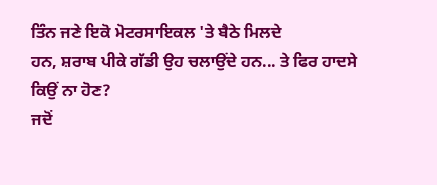ਤਿੰਨ ਜਣੇ ਇਕੋ ਮੋਟਰਸਾਇਕਲ 'ਤੇ ਬੈਠੇ ਮਿਲਦੇ
ਹਨ, ਸ਼ਰਾਬ ਪੀਕੇ ਗੱਡੀ ਉਹ ਚਲਾਉਂਦੇ ਹਨ... ਤੇ ਫਿਰ ਹਾਦਸੇ
ਕਿਉਂ ਨਾ ਹੋਣ?
ਜਦੋਂ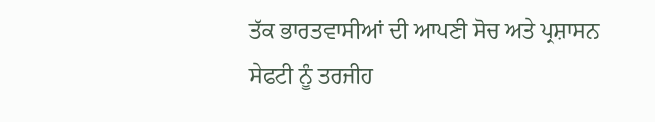ਤੱਕ ਭਾਰਤਵਾਸੀਆਂ ਦੀ ਆਪਣੀ ਸੋਚ ਅਤੇ ਪ੍ਰਸ਼ਾਸਨ
ਸੇਫਟੀ ਨੂੰ ਤਰਜੀਹ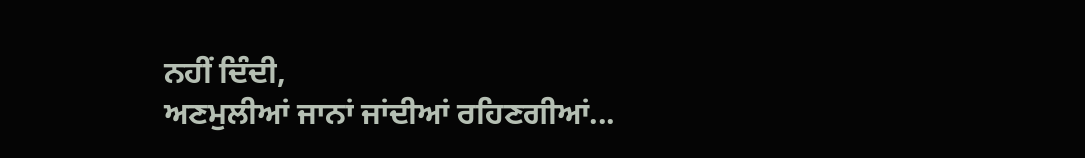ਨਹੀਂ ਦਿੰਦੀ,
ਅਣਮੁਲੀਆਂ ਜਾਨਾਂ ਜਾਂਦੀਆਂ ਰਹਿਣਗੀਆਂ...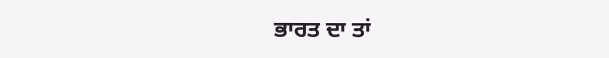ਭਾਰਤ ਦਾ ਤਾਂ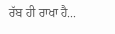ਰੱਬ ਹੀ ਰਾਖਾ ਹੈ...